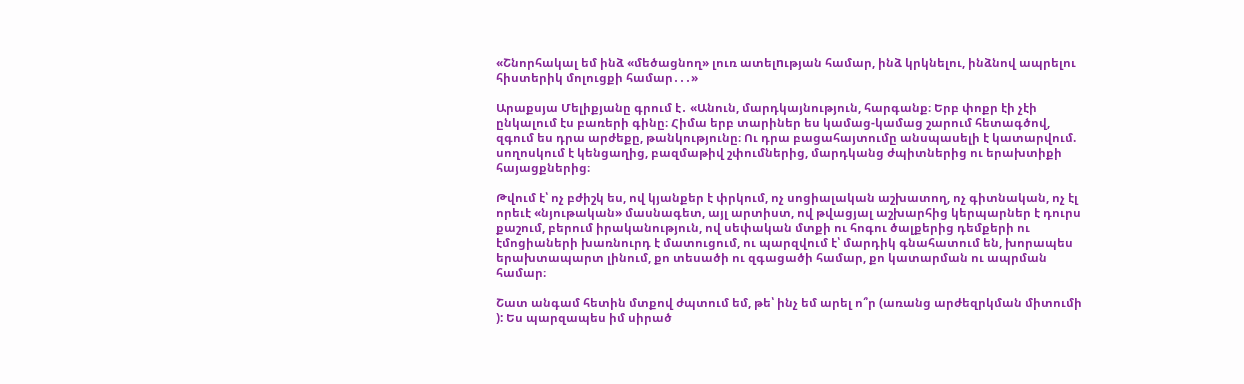«Շնորհակալ եմ ինձ «մեծացնող» լուռ ատելnւթյան համար, ինձ կրկնելու, ինձնով ապրելու հիստերիկ մոլուցքի համար․․․»

Արաքսյա Մելիքյանը գրում է․ «Անուն, մարդկայնություն, հարգանք։ Երբ փոքր էի չէի ընկալում էս բառերի գինը։ Հիմա երբ տարիներ ես կամաց-կամաց շարում հետագծով, զգում ես դրա արժեքը, թանկությունը։ Ու դրա բացահայտումը անսպասելի է կատարվում. սողոսկում է կենցաղից, բազմաթիվ շփումներից, մարդկանց ժպիտներից ու երախտիքի հայացքներից։

Թվում է՝ ոչ բժիշկ ես, ով կյանքեր է փրկում, ոչ սոցիալական աշխատող, ոչ գիտնական, ոչ էլ որեւէ «նյութական» մասնագետ, այլ արտիստ, ով թվացյալ աշխարհից կերպարներ է դուրս քաշում, բերում իրականություն, ով սեփական մտքի ու հոգու ծալքերից դեմքերի ու էմոցիաների խառնուրդ է մատուցում, ու պարզվում է՝ մարդիկ գնահատում են, խորապես երախտապարտ լինում, քո տեսածի ու զգացածի համար, քո կատարման ու ապրման համար։

Շատ անգամ հետին մտքով ժպտում եմ, թե՝ ինչ եմ արել ո՞ր (առանց արժեզրկման միտումի ): Ես պարզապես իմ սիրած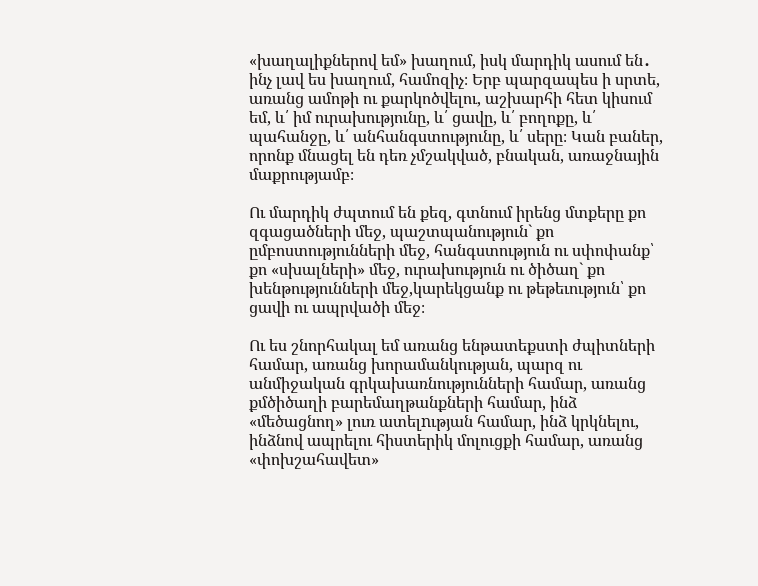«խաղալիքներով եմ» խաղում, իսկ մարդիկ ասում են․ ինչ լավ ես խաղում, համոզիչ։ Երբ պարզապես ի սրտե, առանց ամոթի ու քարկոծվելու, աշխարհի հետ կիսում եմ, և՛ իմ ուրախությունը, և՛ ցավը, և՛ բողոքը, և՛ պահանջը, և՛ անհանգստությունը, և՛ սերը։ Կան բաներ, որոնք մնացել են դեռ չմշակված, բնական, առաջնային մաքրությամբ։

Ու մարդիկ ժպտում են քեզ, գտնում իրենց մտքերը քո զգացածների մեջ, պաշտպանություն` քո ըմբոստությունների մեջ, հանգստություն ու սփոփանք՝ քո «սխալների» մեջ, ուրախություն ու ծիծաղ` քո խենթությունների մեջ,կարեկցանք ու թեթեւություն՝ քո ցավի ու ապրվածի մեջ։

Ու ես շնորհակալ եմ առանց ենթատեքստի ժպիտների համար, առանց խորամանկության, պարզ ու անմիջական գրկախառնությունների համար, առանց քմծիծաղի բարեմաղթանքների համար, ինձ «մեծացնող» լուռ ատելnւթյան համար, ինձ կրկնելու, ինձնով ապրելու հիստերիկ մոլուցքի համար, առանց «փոխշահավետ»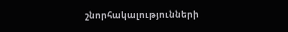շնորհակալությունների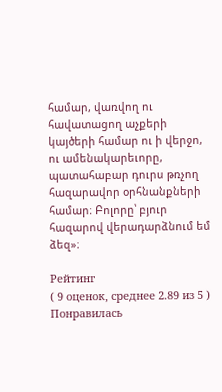համար, վառվող ու հավատացող աչքերի կայծերի համար ու ի վերջո, ու ամենակարեւորը, պատահաբար դուրս թռչող հազարավոր օրհնանքների համար։ Բոլորը՝ բյուր հազարով վերադարձնում եմ ձեզ»։

Рейтинг
( 9 оценок, среднее 2.89 из 5 )
Понравилась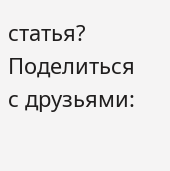статья? Поделиться с друзьями: